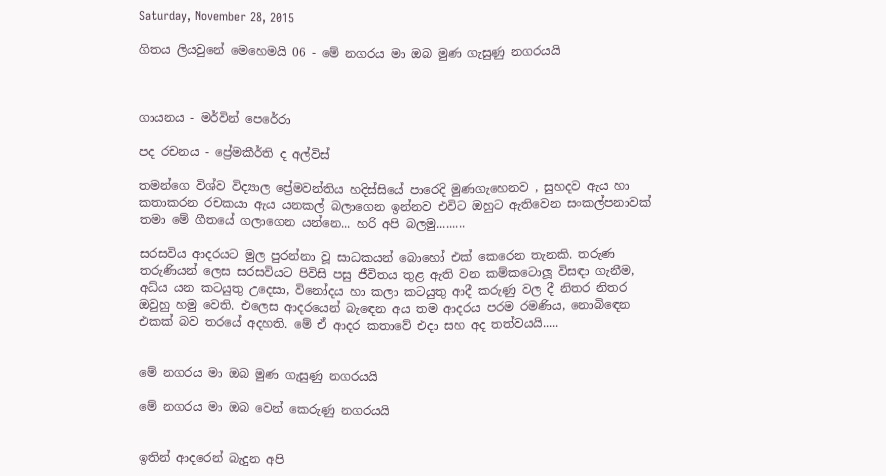Saturday, November 28, 2015

ගිතය ලියවුනේ මෙහෙමයි 06 - මේ නගරය මා ඔබ මුණ ගැසුණු නගරයයි



ගායනය - මර්වින් පෙරේරා

පද රචනය - ප්‍රේමකීර්ති ද අල්විස්

තමන්ගෙ විශ්ව විද්‍යාල ප්‍රේමවන්තිය හදිස්සියේ පාරෙදි මුණගැහෙනව , සුහදව ඇය හා කතාකරන රචකයා ඇය යනකල් බලාගෙන ඉන්නව එවිට ඔහුට ඇතිවෙන සංකල්පනාවක් තමා මේ ගීතයේ ගලාගෙන යන්නෙ... හරි අපි බලමු.........

සරසවිය ආදරයට මුල පුරන්නා වූ සාධකයන් බොහෝ එක් කෙරෙන තැනකි. තරුණ තරුණියන් ලෙස සරසවියට පිවිසි පසු ජීවිතය තුළ ඇති වන කම්කටොලූ විසඳා ගැනීම, අධ්ය යන කටයුතු උදෙසා, විනෝදය හා කලා කටයුතු ආදී කරුණු වල දී නිතර නිතර ඔවුහු හමු වෙති. එලෙස ආදරයෙන් බැඳෙන අය තම ආදරය පරම රමණිය, නොබිඳෙන එකක් බව තරයේ අදහති. මේ ඒ ආදර කතාවේ එදා සහ අද තත්වයයි.....


මේ නගරය මා ඔබ මුණ ගැසුණු නගරයයි

මේ නගරය මා ඔබ වෙන් කෙරුණු නගරයයි


ඉතින් ආදරෙන් බැදුන අපි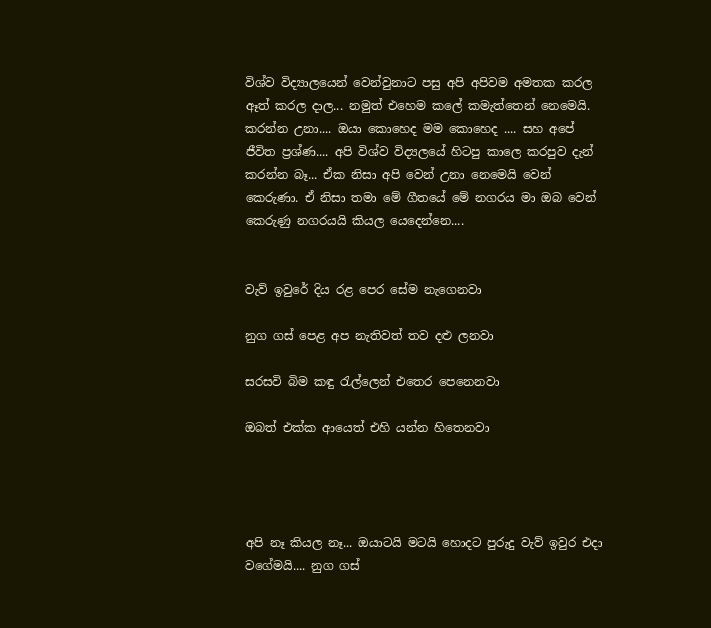විශ්ව විද්‍යාලයෙන් වෙන්වුනාට පසු අපි අපිවම අමතක කරල ඈත් කරල දාල... නමුත් එහෙම කලේ කමැත්තෙන් නෙමෙයි. කරන්න උනා.... ඔයා කොහෙද මම කොහෙද .... සහ අපේ ජීවිත ප්‍රශ්ණ.... අපි විශ්ව විද්‍යලයේ හිටපු කාලෙ කරපුව දැන් කරන්න බෑ... ඒක නිසා අපි වෙන් උනා නෙමෙයි වෙන් කෙරුණා. ඒ නිසා තමා මේ ගීතයේ මේ නගරය මා ඔබ වෙන් කෙරුණු නගරයයි කියල යෙදෙන්නෙ....


වැව් ඉවුරේ දිය රළ පෙර සේම නැගෙනවා

නුග ගස් පෙළ අප නැතිවත් තව දළු ලනවා

සරසවි බිම කඳු රැල්ලෙන් එතෙර පෙනෙනවා

ඔබත් එක්ක ආයෙත් එහි යන්න හිතෙනවා




අපි නෑ කියල නෑ... ඔයාටයි මටයි හොදට පුරුදු වැව් ඉවුර එදා වගේමයි.... නුග ගස්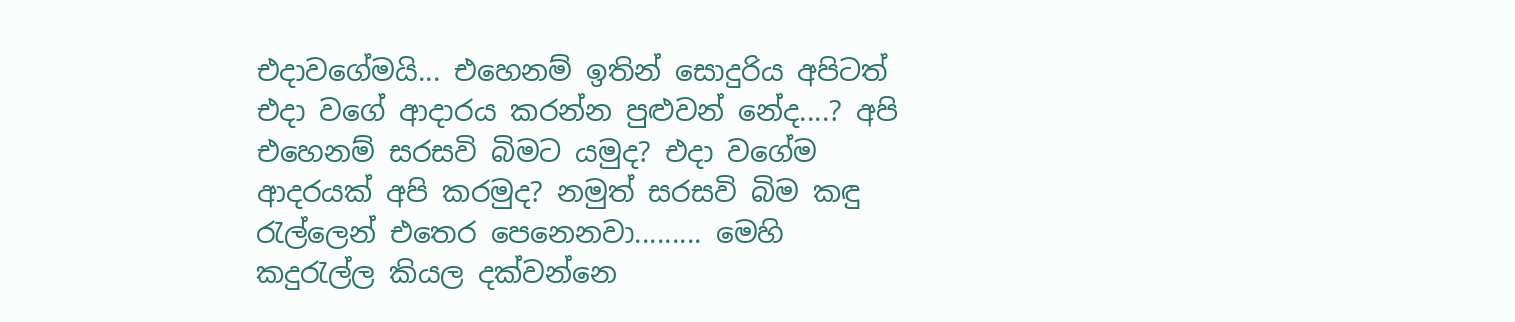එදාවගේමයි... එහෙනම් ඉතින් සොදුරිය අපිටත් එදා වගේ ආදාරය කරන්න පුළුවන් නේද....? අපි එහෙනම් සරසවි බිමට යමුද? එදා වගේම ආදරයක් අපි කරමුද? නමුත් සරසවි බිම කඳු රැල්ලෙන් එතෙර පෙනෙනවා......... මෙහි කදුරැල්ල කියල දක්වන්නෙ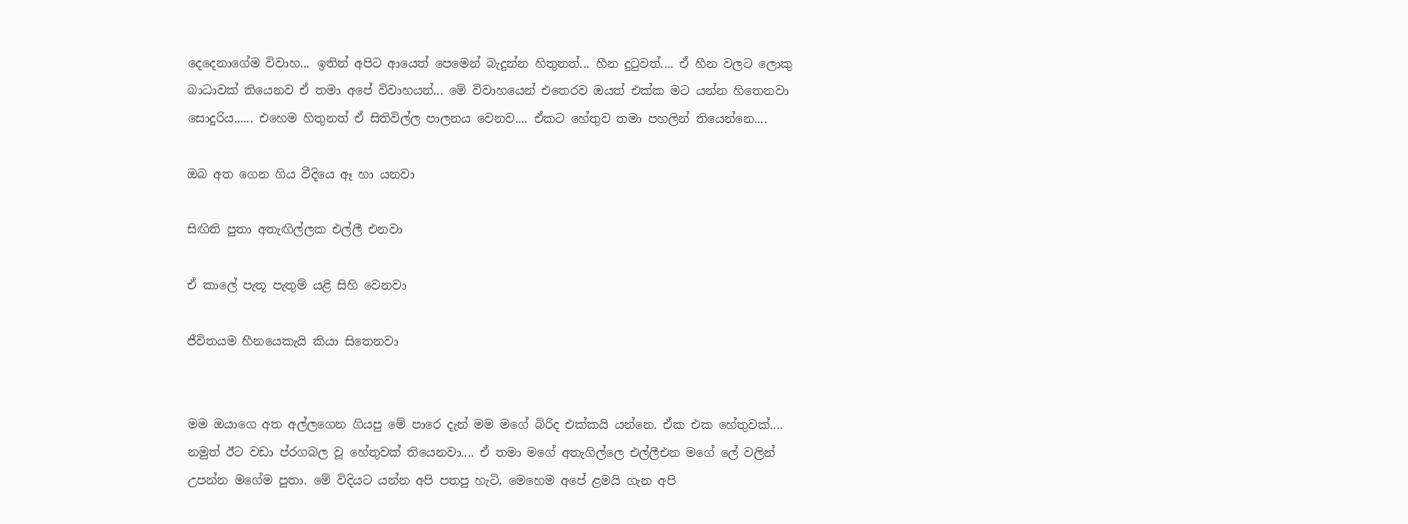දෙදෙනාගේම විවාහ... ඉතින් අපිට ආයෙත් පෙමෙන් බැදුන්න හිතුනත්... හීන දුටුවත්.... ඒ හීන වලට ලොකු බාධාවක් තියෙනව ඒ තමා අපේ විවාහයන්... මේ විවාහයෙන් එතෙරව ඔයත් එක්ක මට යන්න හිතෙනවා සොදුරිය...... එහෙම හිතුනත් ඒ සිතිවිල්ල පාලනය වෙනව.... ඒකට හේතුව තමා පහලින් තියෙන්නෙ....

ඔබ අත ගෙන ගිය වීදියෙ ඈ හා යනවා

සිඟිති පුතා අතැඟිල්ලක එල්ලී එනවා

ඒ කාලේ පැතූ පැතුම් යළි සිහි වෙනවා

ජීවිතයම හීනයෙකැයි කියා සිතෙනවා


මම ඔයාගෙ අත අල්ලගෙන ගියපු මේ පාරෙ දැන් මම මගේ බිරිද එක්කයි යන්නෙ. ඒක එක හේතුවක්.... නමුත් ඊට වඩා ප්රගබල වූ හේතුවක් තියෙනවා.... ඒ තමා මගේ අතැගිල්ලෙ එල්ලීඑන මගේ ලේ වලින් උපන්න මගේම පුතා. මේ විදියට යන්න අපි පතපු හැටි, මෙහෙම අපේ ළමයි ගැන අපි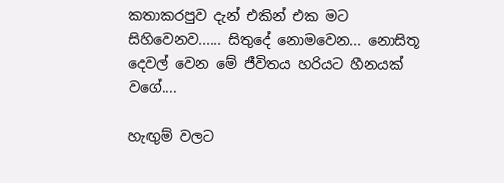කතාකරපුව දැන් එකින් එක මට සිහිවෙනව...... සිතුදේ නොමවෙන... නොසිතූ දෙවල් වෙන මේ ජීවිතය හරියට හීනයක් වගේ....

හැඟුම් වලට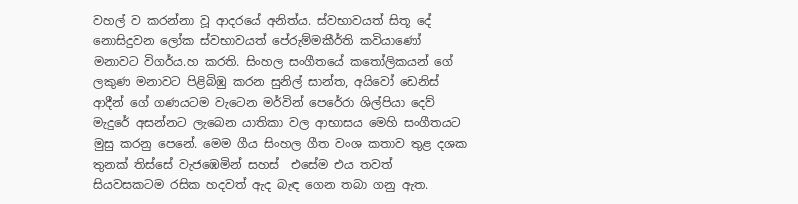වහල් ව කරන්නා වූ ආදරයේ අනිත්ය. ස්වභාවයත් සිතූ දේ නොසිදුවන ලෝක ස්වභාවයත් පේරුම්මකීර්ති කවියාණෝ මනාවට විගර්ය.හ කරති. සිංහල සංගීතයේ කතෝලිකයන් ගේ ලකුණ මනාවට පිළිබිඹු කරන සුනිල් සාන්ත, අයිවෝ ඩෙනිස් ආදීන් ගේ ගණයටම වැටෙන මර්වින් පෙරේරා ශිල්පියා දෙව් මැදුරේ අසන්නට ලැබෙන යාතිකා වල ආභාසය මෙහි සංගීතයට මුසු කරනු පෙනේ. මෙම ගීය සිංහල ගීත වංශ කතාව තුළ දශක තුනක් තිස්සේ වැජඹෙමින් සහස්  එසේම එය තවත් සියවසකටම රසික හදවත් ඇද බැඳ ගෙන තබා ගනු ඇත.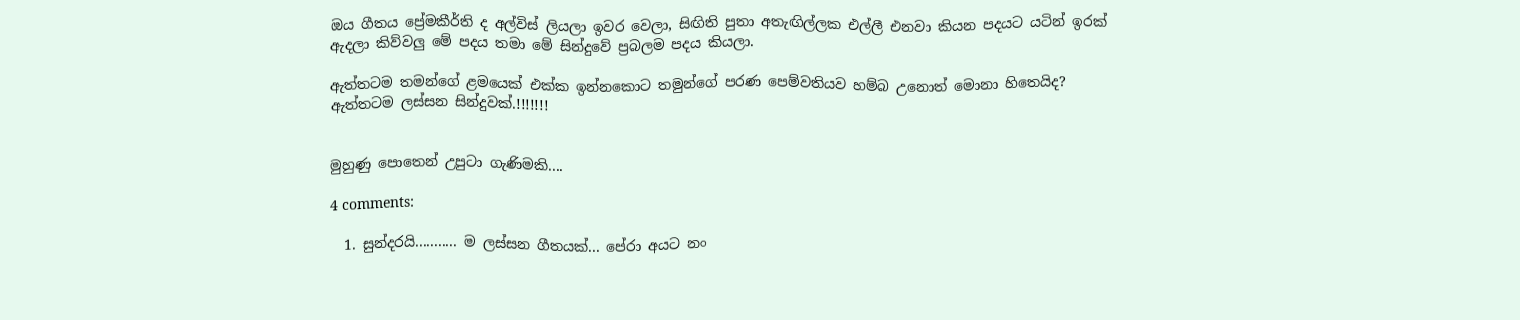ඔය ගීතය ප්‍රේමකීර්ති ද අල්විස් ලියලා ඉවර වෙලා, සිඟිති පුතා අතැඟිල්ලක එල්ලී එනවා කියන පදයට යටින් ඉරක් ඇදලා කිව්වලු මේ පදය තමා මේ සින්දුවේ ප්‍රබලම පදය කියලා.

ඇත්තටම තමන්ගේ ළමයෙක් එක්ක ඉන්නකොට තමුන්ගේ පරණ පෙම්වතියව හම්බ උනොත් මොනා හිතෙයිද? ඇත්තටම ලස්සන සින්දුවක්.!!!!!!!


මුහුණු පොතෙන් උපුටා ගැණිමකි....

4 comments:

  1. සුන්දරයි........... ම ලස්සන ගීතයක්... පේරා අයට නං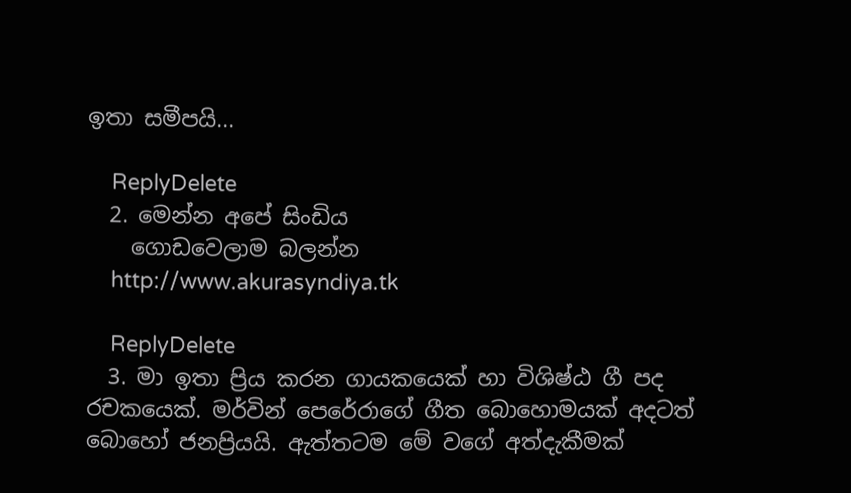ඉතා සමීපයි...

    ReplyDelete
  2. මෙන්න අපේ සිංඩිය
    ගොඩවෙලාම බලන්න
    http://www.akurasyndiya.tk

    ReplyDelete
  3. මා ඉතා ප්‍රිය කරන ගායකයෙක් හා විශිෂ්ඨ ගී පද රචකයෙක්. මර්වින් පෙරේරාගේ ගීත බොහොමයක් අදටත් බොහෝ ජනප්‍රියයි. ඇත්තටම මේ වගේ අත්දැකීමක්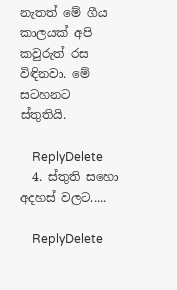නැතත් මේ ගීය කාලයක් අපි කවුරුත් රස විඳිනවා. මේ සටහනට ස්තුතියි.

    ReplyDelete
  4. ස්තුති සහො අදහස් වලට.....

    ReplyDelete